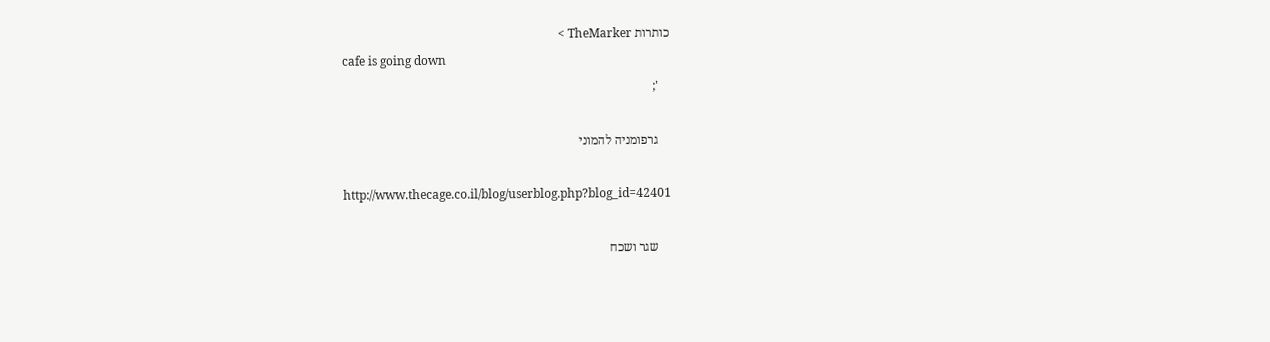כותרות TheMarker >
    cafe is going down
    ';

    גרפומניה להמוני

    http://www.thecage.co.il/blog/userblog.php?blog_id=42401

    שגר ושכח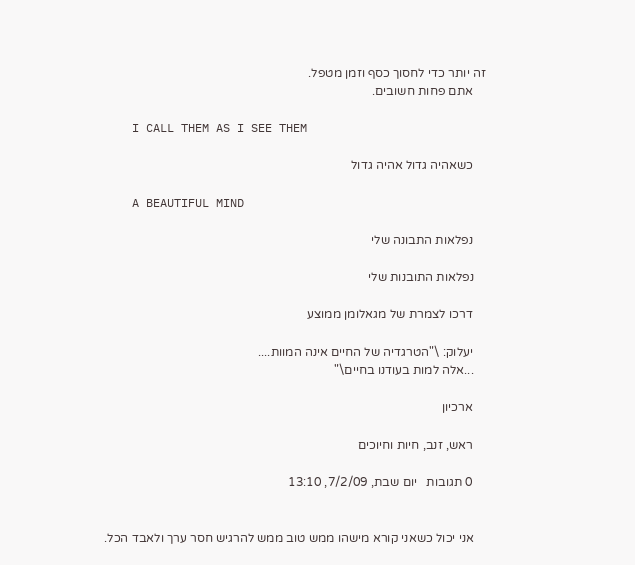זה יותר כדי לחסוך כסף וזמן מטפל.
    אתם פחות חשובים.

    I CALL THEM AS I SEE THEM

    כשאהיה גדול אהיה גדול

    A BEAUTIFUL MIND

    נפלאות התבונה שלי

    נפלאות התובנות שלי

    דרכו לצמרת של מגאלומן ממוצע

    יעלוק: \"הטרגדיה של החיים אינה המוות....
    ...אלה למות בעודנו בחיים\"

    ארכיון

    ראש, זנב, חיות וחיוכים

    0 תגובות   יום שבת, 7/2/09, 13:10


    אני יכול כשאני קורא מישהו ממש טוב ממש להרגיש חסר ערך ולאבד הכל.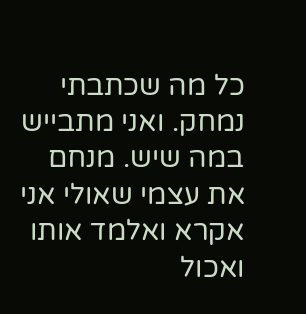כל מה שכתבתי נמחק. ואני מתבייש במה שיש. מנחם את עצמי שאולי אני אקרא ואלמד אותו ואכול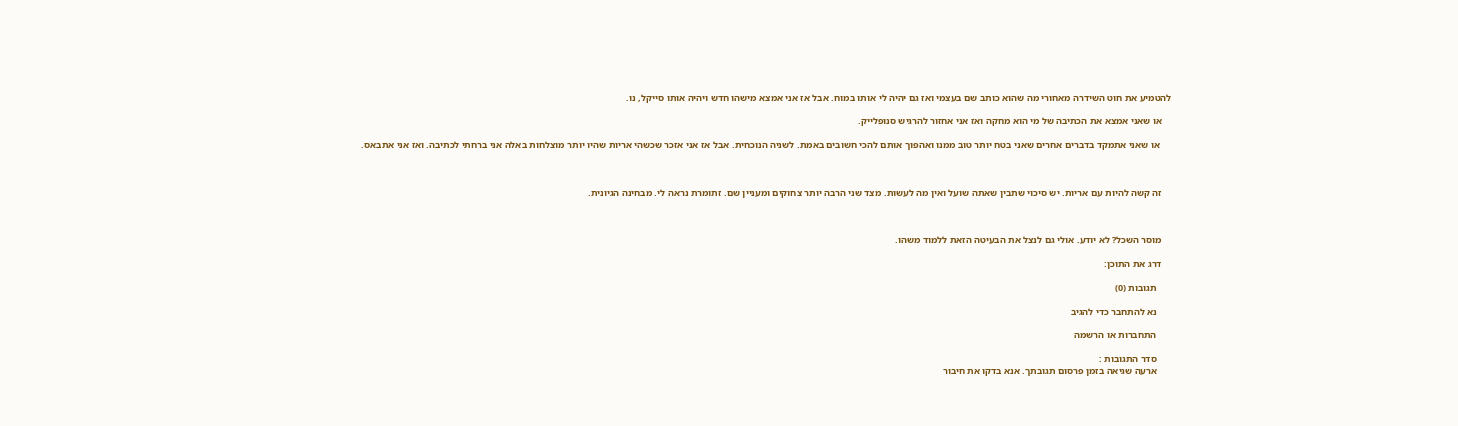להטמיע את חוט השידרה מאחורי מה שהוא כותב שם בעצמי ואז גם יהיה לי אותו במוח. אבל אז אני אמצא מישהו חדש ויהיה אותו סייקל, נו.

    או שאני אמצא את הכתיבה של מי הוא מחקה ואז אני אחזור להרגיש סנופלייק.

     או שאני אתמקד בדברים אחרים שאני בטח יותר טוב ממנו ואהפוך אותם להכי חשובים באמת. לשניה הנוכחית. אבל אז אני אזכר שכשהי אריות שהיו יותר מוצלחות באלה אני ברחתי לכתיבה. ואז אני אתבאס.



    זה קשה להיות עם אריות. יש סיכוי שתבין שאתה שועל ואין מה לעשות. מצד שני הרבה יותר צחוקים ומעניין שם. זתומרת נראה לי. מבחינה הגיונית.



    מוסר השכל? לא יודע. אולי גם לנצל את הבעיטה הזאת ללמוד משהו.

    דרג את התוכן:

      תגובות (0)

      נא להתחבר כדי להגיב

      התחברות או הרשמה

      סדר התגובות :
      ארעה שגיאה בזמן פרסום תגובתך. אנא בדקו את חיבור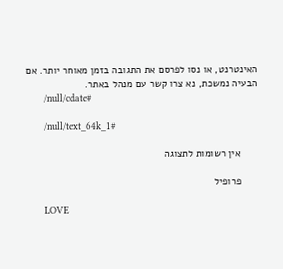האינטרנט, או נסו לפרסם את התגובה בזמן מאוחר יותר. אם הבעיה נמשכת, נא צרו קשר עם מנהל באתר.
      /null/cdate#

      /null/text_64k_1#

      אין רשומות לתצוגה

      פרופיל

      LOVE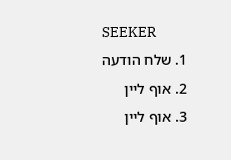SEEKER
      1. שלח הודעה
      2. אוף ליין
      3. אוף ליין